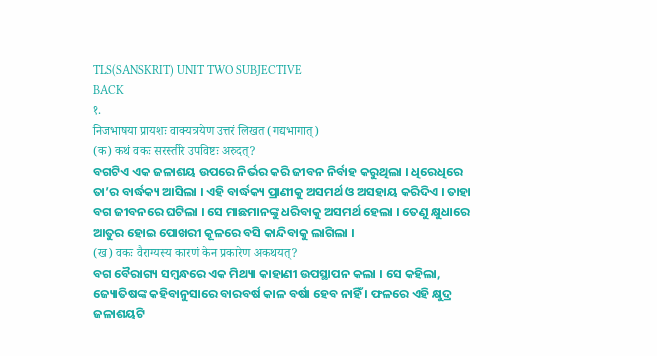TLS(SANSKRIT) UNIT TWO SUBJECTIVE
BACK
१.
निजभाषया प्रायशः वाक्यत्रयेण उत्तरं लिखत (गद्यभागात्)
(क) कथं वकः सरस्तीरे उपविष्टः अरुदत्?
ବଗଟିଏ ଏକ ଜଳାଶୟ ଉପରେ ନିର୍ଭର କରି ଜୀବନ ନିର୍ବାହ କରୁଥିଲା । ଧିରେଧିରେ ତା’ର ବାର୍ଦ୍ଧକ୍ୟ ଆସିଲା । ଏହି ବାର୍ଦ୍ଧକ୍ୟ ପ୍ରାଣୀକୁ ଅସମର୍ଥ ଓ ଅସହାୟ କରିଦିଏ । ତାହା ବଗ ଜୀବନରେ ଘଟିଲା । ସେ ମାଛମାନଙ୍କୁ ଧରିବାକୁ ଅସମର୍ଥ ହେଲା । ତେଣୁ କ୍ଷୁଧାରେ ଆତୁର ହୋଇ ପୋଖରୀ କୂଳରେ ବସି କାନ୍ଦିବାକୁ ଲାଗିଲା ।
(ख) वकः वैराग्यस्य कारणं केन प्रकारेण अकथयत्?
ବଗ ବୈରାଗ୍ୟ ସମ୍ବନ୍ଧରେ ଏକ ମିଥ୍ୟା କାହାଣୀ ଉପସ୍ଥାପନ କଲା । ସେ କହିଲା, ଜ୍ୟୋତିଷଙ୍କ କହିବାନୁସାରେ ବାରବର୍ଷ କାଳ ବର୍ଷା ହେବ ନାହିଁ । ଫଳରେ ଏହି କ୍ଷୁଦ୍ର ଜଳାଶୟଟି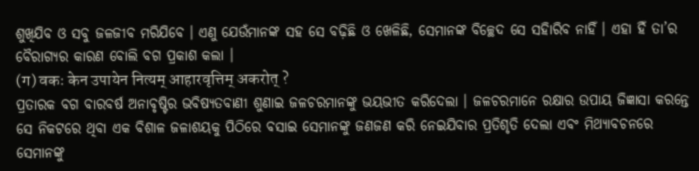ଶୁଖିଯିବ ଓ ସବୁ ଜଳଜୀବ ମରିଯିବେ । ଏଣୁ ଯେଉଁମାନଙ୍କ ସହ ସେ ବଢ଼ିଛି ଓ ଖେଳିଛି, ସେମାନଙ୍କ ବିଚ୍ଛେଦ ସେ ସହିାରିବ ନାହିଁ । ଏହା ହିଁ ତା’ର ବୈରାଗ୍ୟର କାରଣ ବୋଲି ବଗ ପ୍ରକାଶ କଲା ।
(ग) वकः केन उपायेन नित्यम् आहारवृत्तिम् अकरोत् ?
ପ୍ରତାରକ ବଗ ବାରବର୍ଷ ଅନାବୃଷ୍ଟିର ଭବିଷ୍ୟତବାଣୀ ଶୁଣାଇ ଜଳଚରମାନଙ୍କୁ ଭୟଭୀତ କରିଦେଲା । ଜଳଚରମାନେ ରକ୍ଷାର ଉପାୟ ଜିଜ୍ଞାସା କରନ୍ତେ ସେ ନିକଟରେ ଥିବା ଏକ ବିଶାଳ ଜଳାଶୟକୁ ପିଠିରେ ବସାଇ ସେମାନଙ୍କୁ ଜଣଜଣ କରି ନେଇଯିବାର ପ୍ରତିଶୃତି ଦେଲା ଏବଂ ମିଥ୍ୟାବଚନରେ ସେମାନଙ୍କୁ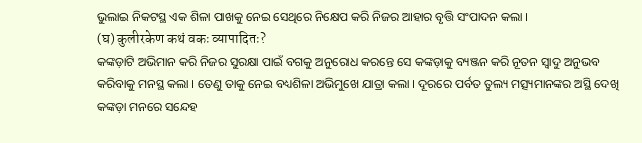ଭୁଲାଇ ନିକଟସ୍ଥ ଏକ ଶିଳା ପାଖକୁ ନେଇ ସେଥିରେ ନିକ୍ଷେପ କରି ନିଜର ଆହାର ବୃତ୍ତି ସଂପାଦନ କଲା ।
(घ) कुलीरकेण कथं वकः व्यापादितः?
କଙ୍କଡ଼ାଟି ଅଭିମାନ କରି ନିଜର ସୁରକ୍ଷା ପାଇଁ ବଗକୁ ଅନୁରୋଧ କରନ୍ତେ ସେ କଙ୍କଡ଼ାକୁ ବ୍ୟଞ୍ଜନ କରି ନୂତନ ସ୍ୱାଦୁ ଅନୁଭବ କରିବାକୁ ମନସ୍ଥ କଲା । ତେଣୁ ତାକୁ ନେଇ ବଧ୍ୟଶିଳା ଅଭିମୁଖେ ଯାତ୍ରା କଲା । ଦୂରରେ ପର୍ବତ ତୁଲ୍ୟ ମତ୍ସ୍ୟମାନଙ୍କର ଅସ୍ଥି ଦେଖି କଙ୍କଡ଼ା ମନରେ ସନ୍ଦେହ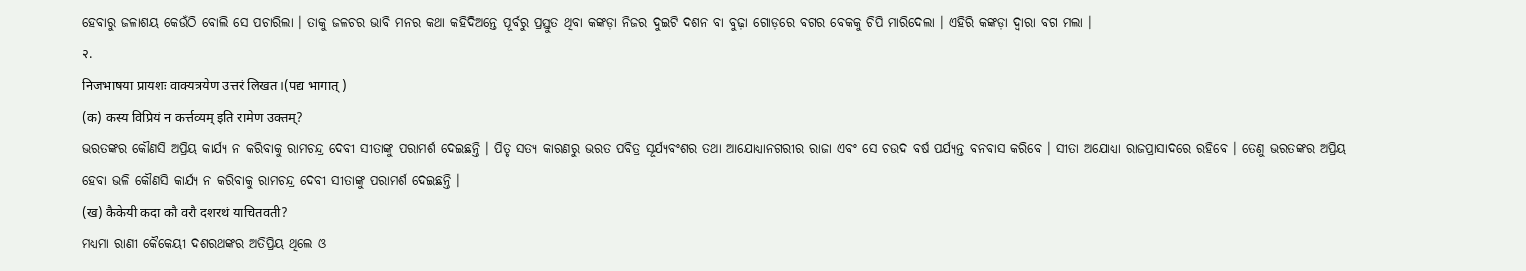ହେବାରୁ ଜଳାଶୟ କେଉଁଠି ବୋଲି ସେ ପଚାରିଲା । ତାକୁ ଜଳଚର ଭାବି ମନର କଥା କହିଦିଅନ୍ତେ ପୂର୍ବରୁ ପ୍ରସ୍ତୁତ ଥିବା କଙ୍କଡ଼ା ନିଜର ଦୁଇଟି ଦଶନ ବା ବୁଢ଼ା ଗୋଡ଼ରେ ବଗର ବେକକୁ ଚିପି ମାରିଦେଲା । ଏହିରି କଙ୍କଡ଼ା ଦ୍ୱାରା ବଗ ମଲା ।
२.
निजभाषया प्रायशः वाक्यत्रयेण उत्तरं लिखत।(पद्य भागात् )
(क) कस्य विप्रियं न कर्त्तव्यम् इति रामेण उक्तम्?
ଭରତଙ୍କର କୌଣସି ଅପ୍ରିୟ କାର୍ଯ୍ୟ ନ କରିବାକୁ ରାମଚନ୍ଦ୍ର ଦେବୀ ସୀତାଙ୍କୁ ପରାମର୍ଶ ଦେଇଛନ୍ତି । ପିତୃ ସତ୍ୟ କାରଣରୁ ଭରତ ପବିତ୍ର ସୂର୍ଯ୍ୟବଂଶର ତଥା ଆଯୋଧ୍ୟାନଗରୀର ରାଜା ଏବଂ ସେ ଚଉଦ ବର୍ଷ ପର୍ଯ୍ୟନ୍ତ ବନବାସ କରିବେ । ସୀତା ଅଯୋଧ୍ୟା ରାଜପ୍ରାସାଦରେ ରହିବେ । ତେଣୁ ଭରତଙ୍କର ଅପ୍ରିୟ ହେବା ଭଳି କୌଣସି କାର୍ଯ୍ୟ ନ କରିବାକୁ ରାମଚନ୍ଦ୍ର ଦେବୀ ସୀତାଙ୍କୁ ପରାମର୍ଶ ଦେଇଛନ୍ତି ।
(ख) कैकेयी कदा कौ वरौ दशरथं याचितवती?
ମଧ୍ୟମା ରାଣୀ କୈକେୟୀ ଦଶରଥଙ୍କର ଅତିପ୍ରିୟ ଥିଲେ ଓ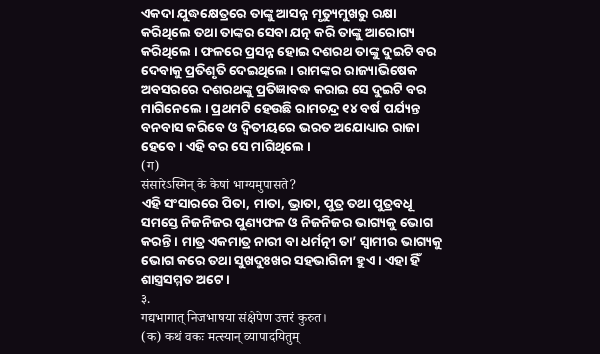ଏକଦା ଯୁଦ୍ଧକ୍ଷେତ୍ରରେ ତାଙ୍କୁ ଆସନ୍ନ ମୃତ୍ୟୁମୁଖରୁ ରକ୍ଷା କରିଥିଲେ ତଥା ତାଙ୍କର ସେବା ଯତ୍ନ କରି ତାଙ୍କୁ ଆରୋଗ୍ୟ କରିଥିଲେ । ଫଳରେ ପ୍ରସନ୍ନ ହୋଇ ଦଶରଥ ତାଙ୍କୁ ଦୁଇଟି ବର ଦେବାକୁ ପ୍ରତିଶୃତି ଦେଇଥିଲେ । ରାମଙ୍କର ରାଜ୍ୟାଭିଷେକ ଅବସରରେ ଦଶରଥଙ୍କୁ ପ୍ରତିଜ୍ଞାବଦ୍ଧ କରାଇ ସେ ଦୁଇଟି ବର ମାଗିନେଲେ । ପ୍ରଥମଟି ହେଉଛି ରାମଚନ୍ଦ୍ର ୧୪ ବର୍ଷ ପର୍ଯ୍ୟନ୍ତ ବନବାସ କରିବେ ଓ ଦ୍ୱିତୀୟରେ ଭରତ ଅଯୋଧ୍ୟାର ରାଜା ହେବେ । ଏହି ବର ସେ ମାଗିଥିଲେ ।
(ग)
संसारेऽस्मिन् के केषां भाग्यमुपासते?
ଏହି ସଂସାରରେ ପିତା, ମାତା, ଭ୍ରାତା, ପୁତ୍ର ତଥା ପୁତ୍ରବଧୂ ସମସ୍ତେ ନିଜନିଜର ପୁଣ୍ୟଫଳ ଓ ନିଜନିଜର ଭାଗ୍ୟକୁ ଭୋଗ କରନ୍ତି । ମାତ୍ର ଏକମାତ୍ର ନାରୀ ବା ଧର୍ମତ୍ନୀ ତା’ ସ୍ୱାମୀର ଭାଗ୍ୟକୁ ଭୋଗ କରେ ତଥା ସୁଖଦୁଃଖର ସହଭାଗିନୀ ହୁଏ । ଏହା ହିଁ ଶାସ୍ତ୍ରସମ୍ମତ ଅଟେ ।
३.
गद्यभागात् निजभाषया संक्षेपेण उत्तरं कुरुत।
(क) कथं वकः मत्स्यान् व्यापादयितुम्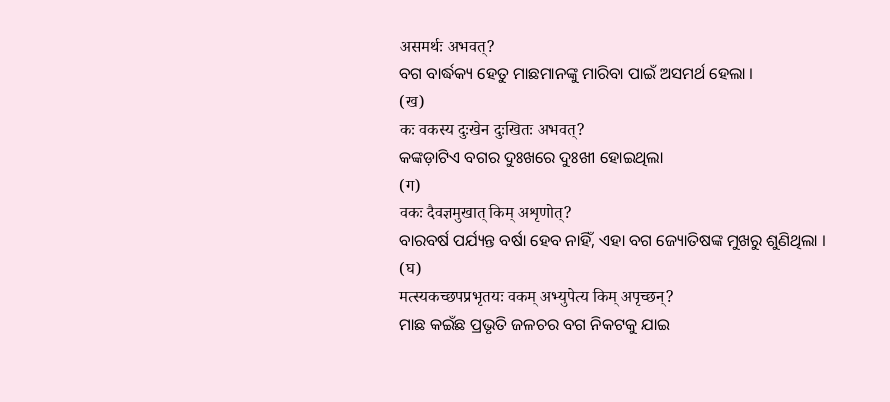असमर्थः अभवत्?
ବଗ ବାର୍ଦ୍ଧକ୍ୟ ହେତୁ ମାଛମାନଙ୍କୁ ମାରିବା ପାଇଁ ଅସମର୍ଥ ହେଲା ।
(ख)
कः वकस्य दुःखेन दुःखितः अभवत्?
କଙ୍କଡ଼ାଟିଏ ବଗର ଦୁଃଖରେ ଦୁଃଖୀ ହୋଇଥିଲା
(ग)
वकः दैवज्ञमुखात् किम् अशृणोत्?
ବାରବର୍ଷ ପର୍ଯ୍ୟନ୍ତ ବର୍ଷା ହେବ ନାହିଁ, ଏହା ବଗ ଜ୍ୟୋତିଷଙ୍କ ମୁଖରୁ ଶୁଣିଥିଲା ।
(घ)
मत्स्यकच्छपप्रभृतयः वकम् अभ्युपेत्य किम् अपृच्छन्?
ମାଛ କଇଁଛ ପ୍ରଭୃତି ଜଳଚର ବଗ ନିକଟକୁ ଯାଇ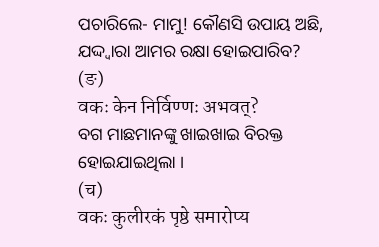ପଚାରିଲେ- ମାମୁ! କୌଣସି ଉପାୟ ଅଛି, ଯଦ୍ଦ୍ୱାରା ଆମର ରକ୍ଷା ହୋଇପାରିବ?
(ङ)
वकः केन निर्विण्णः अभवत्?
ବଗ ମାଛମାନଙ୍କୁ ଖାଇଖାଇ ବିରକ୍ତ ହୋଇଯାଇଥିଲା ।
(च)
वकः कुलीरकं पृष्ठे समारोप्य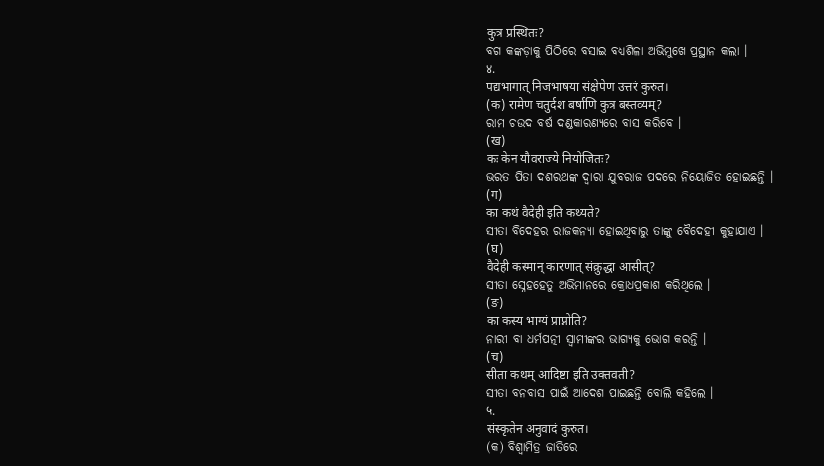कुत्र प्रस्थितः?
ବଗ କଙ୍କଡ଼ାକୁ ପିଠିରେ ବସାଇ ବଧ୍ୟଶିଳା ଅଭିମୁଖେ ପ୍ରସ୍ଥାନ କଲା ।
४.
पद्यभागात् निजभाषया संक्षेपेण उत्तरं कुरुत।
(क) रामेण चतुर्दश बर्षाणि कुत्र बस्तव्यम्?
ରାମ ଚଉଦ ବର୍ଷ ଦଣ୍ଡକାରଣ୍ୟରେ ବାସ କରିବେ ।
(ख)
कः केन यौवराज्ये नियोजितः?
ଭରତ ପିତା ଦଶରଥଙ୍କ ଦ୍ୱାରା ଯୁବରାଜ ପଦରେ ନିୟୋଜିତ ହୋଇଛନ୍ତି ।
(ग)
का कथं वैदेही इति कथ्यते?
ସୀତା ବିଦେହର ରାଜକନ୍ୟା ହୋଇଥିବାରୁ ତାଙ୍କୁ ବୈଦେହୀ କୁହାଯାଏ ।
(घ)
वैदेही कस्मान् कारणात् संक्रुद्धा आसीत्?
ସୀତା ସ୍ନେହହେତୁ ଅଭିମାନରେ କ୍ରୋଧପ୍ରକାଶ କରିଥିଲେ ।
(ङ)
का कस्य भाग्यं प्राप्नोति?
ନାରୀ ବା ଧର୍ମପତ୍ନୀ ସ୍ୱାମୀଙ୍କର ଭାଗ୍ୟକୁ ଭୋଗ କରନ୍ତି ।
(च)
सीता कथम् आदिष्टा इति उक्तवती?
ସୀତା ବନବାସ ପାଇଁ ଆଦେଶ ପାଇଛନ୍ତି ବୋଲି କହିଲେ ।
५.
संस्कृतेन अनुवादं कुरुत।
(କ) ବିଶ୍ୱାମିତ୍ର ଜାତିରେ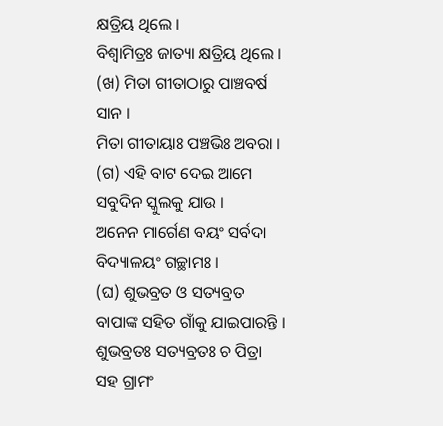କ୍ଷତ୍ରିୟ ଥିଲେ ।
ବିଶ୍ୱାମିତ୍ରଃ ଜାତ୍ୟା କ୍ଷତ୍ରିୟ ଥିଲେ ।
(ଖ) ମିତା ଗୀତାଠାରୁ ପାଞ୍ଚବର୍ଷ ସାନ ।
ମିତା ଗୀତାୟାଃ ପଞ୍ଚଭିଃ ଅବରା ।
(ଗ) ଏହି ବାଟ ଦେଇ ଆମେ ସବୁଦିନ ସ୍କୁଲକୁ ଯାଉ ।
ଅନେନ ମାର୍ଗେଣ ବୟଂ ସର୍ବଦା ବିଦ୍ୟାଳୟଂ ଗଚ୍ଛାମଃ ।
(ଘ) ଶୁଭବ୍ରତ ଓ ସତ୍ୟବ୍ରତ ବାପାଙ୍କ ସହିତ ଗାଁକୁ ଯାଇପାରନ୍ତି ।
ଶୁଭବ୍ରତଃ ସତ୍ୟବ୍ରତଃ ଚ ପିତ୍ରା ସହ ଗ୍ରାମଂ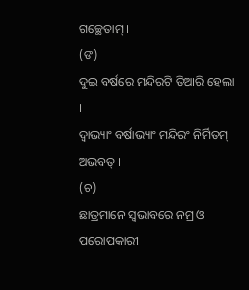ଗଚ୍ଛେତାମ୍ ।
(ଙ)
ଦୁଇ ବର୍ଷରେ ମନ୍ଦିରଟି ତିଆରି ହେଲା ।
ଦ୍ୱାଭ୍ୟାଂ ବର୍ଷାଭ୍ୟାଂ ମନ୍ଦିରଂ ନିର୍ମିତମ୍ ଅଭବତ୍ ।
(ଚ)
ଛାତ୍ରମାନେ ସ୍ୱଭାବରେ ନମ୍ର ଓ ପରୋପକାରୀ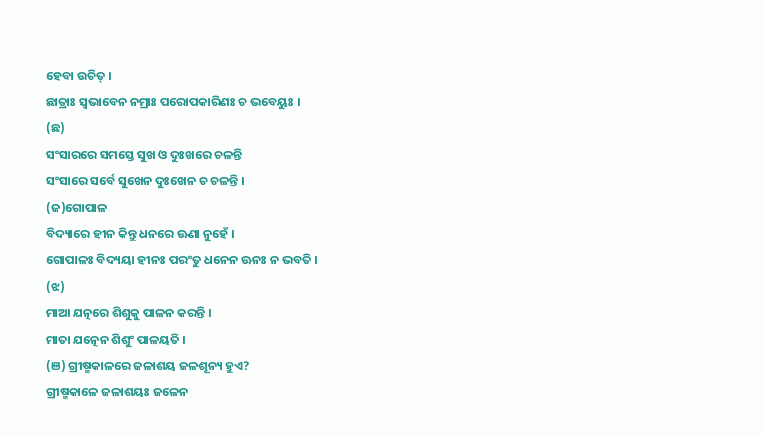ହେବା ଉଚିତ୍ ।
ଛାତ୍ରାଃ ସ୍ୱଭାବେନ ନମ୍ରାଃ ପରୋପକାରିଣଃ ଚ ଭବେୟୁଃ ।
(ଛ)
ସଂସାରରେ ସମସ୍ତେ ସୁଖ ଓ ଦୁଃଖରେ ଚଳନ୍ତି
ସଂସାରେ ସର୍ବେ ସୁଖେନ ଦୁଃଖେନ ଚ ଚଳନ୍ତି ।
(ଜ)ଗୋପାଳ
ବିଦ୍ୟାରେ ହୀନ କିନ୍ତୁ ଧନରେ ଊଣା ନୁହେଁ ।
ଗୋପାଳଃ ବିଦ୍ୟୟା ହୀନଃ ପରଂତୁ ଧନେନ ଊନଃ ନ ଭବତି ।
(ଝ)
ମାଆ ଯତ୍ନରେ ଶିଶୁକୁ ପାଳନ କରନ୍ତି ।
ମାତା ଯତ୍ନେନ ଶିଶୁଂ ପାଳୟତି ।
(ଞ) ଗ୍ରୀଷ୍ମକାଳରେ ଜଳାଶୟ ଜଳଶୂନ୍ୟ ହୁଏ?
ଗ୍ରୀଷ୍ମକାଳେ ଜଳାଶୟଃ ଜଳେନ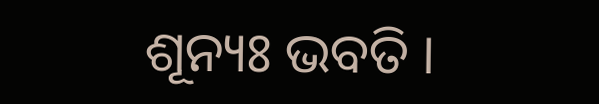ଶୂନ୍ୟଃ ଭବତି ।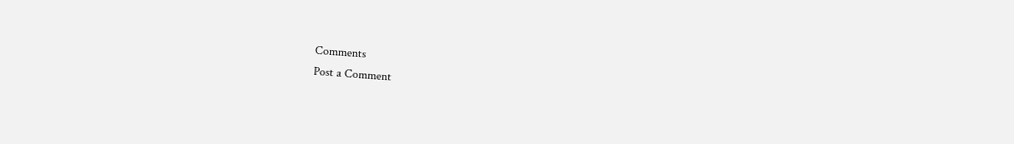Comments
Post a Comment